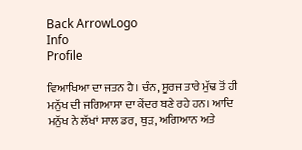Back ArrowLogo
Info
Profile

ਵਿਆਖਿਆ ਦਾ ਜਤਨ ਹੈ। ਚੰਨ, ਸੂਰਜ ਤਾਰੇ ਮੁੱਢ ਤੋਂ ਹੀ ਮਨੁੱਖ ਦੀ ਜਗਿਆਸਾ ਦਾ ਕੇਂਦਰ ਬਣੇ ਰਹੇ ਹਨ। ਆਦਿ ਮਨੁੱਖ ਨੇ ਲੱਖਾਂ ਸਾਲ ਡਰ, ਥੁੜ, ਅਗਿਆਨ ਅਤੇ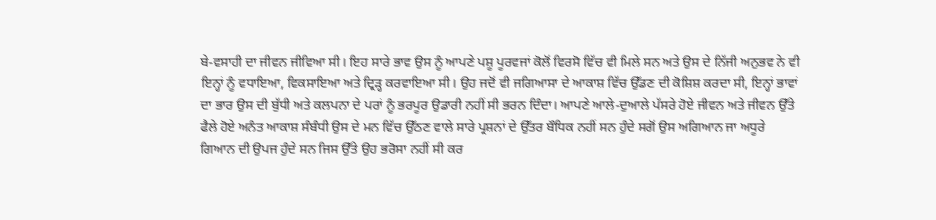ਬੇ-ਵਸਾਹੀ ਦਾ ਜੀਵਨ ਜੀਵਿਆ ਸੀ। ਇਹ ਸਾਰੇ ਭਾਵ ਉਸ ਨੂੰ ਆਪਣੇ ਪਸ਼ੂ ਪੂਰਵਜਾਂ ਕੋਲੋਂ ਵਿਰਸੋ ਵਿੱਚ ਵੀ ਮਿਲੇ ਸਨ ਅਤੇ ਉਸ ਦੇ ਨਿੱਜੀ ਅਨੁਭਵ ਨੇ ਵੀ ਇਨ੍ਹਾਂ ਨੂੰ ਵਧਾਇਆ, ਵਿਕਸਾਇਆ ਅਤੇ ਦ੍ਰਿੜ੍ਹ ਕਰਵਾਇਆ ਸੀ। ਉਹ ਜਦੋਂ ਵੀ ਜਗਿਆਸਾ ਦੇ ਆਕਾਸ਼ ਵਿੱਚ ਉੱਡਣ ਦੀ ਕੋਸ਼ਿਸ਼ ਕਰਦਾ ਸੀ, ਇਨ੍ਹਾਂ ਭਾਵਾਂ ਦਾ ਭਾਰ ਉਸ ਦੀ ਬੁੱਧੀ ਅਤੇ ਕਲਪਨਾ ਦੇ ਪਰਾਂ ਨੂੰ ਭਰਪੂਰ ਉਡਾਰੀ ਨਹੀਂ ਸੀ ਭਰਨ ਦਿੰਦਾ। ਆਪਣੇ ਆਲੇ-ਦੁਆਲੇ ਪੱਸਰੇ ਹੋਏ ਜੀਵਨ ਅਤੇ ਜੀਵਨ ਉੱਤੇ ਫੈਲੇ ਹੋਏ ਅਨੰਤ ਆਕਾਸ਼ ਸੰਬੰਧੀ ਉਸ ਦੇ ਮਨ ਵਿੱਚ ਉੱਠਣ ਵਾਲੇ ਸਾਰੇ ਪ੍ਰਸ਼ਨਾਂ ਦੇ ਉੱਤਰ ਬੌਧਿਕ ਨਹੀਂ ਸਨ ਹੁੰਦੇ ਸਗੋਂ ਉਸ ਅਗਿਆਨ ਜਾ ਅਧੂਰੇ ਗਿਆਨ ਦੀ ਉਪਜ ਹੁੰਦੇ ਸਨ ਜਿਸ ਉੱਤੇ ਉਹ ਭਰੋਸਾ ਨਹੀਂ ਸੀ ਕਰ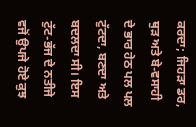ਕਰਦਾ; ਜਿਹੜਾ ਡਰ, ਥੁੜ ਅਤੇ ਬੇ-ਵਸਾਹੀ ਦੇ ਭਾਰ ਹੇਠ ਪਲ ਪਲ ਟੁੱਟਦਾ, ਬਣਦਾ ਅਤੇ ਬਦਲਦਾ ਸੀ। ਇਸ ਟੁੱਟ-ਭੱਜ ਦੇ ਨਤੀਜੇ ਵਜੋਂ ਉਪਜੇ ਹੋਏ ਕੁਝ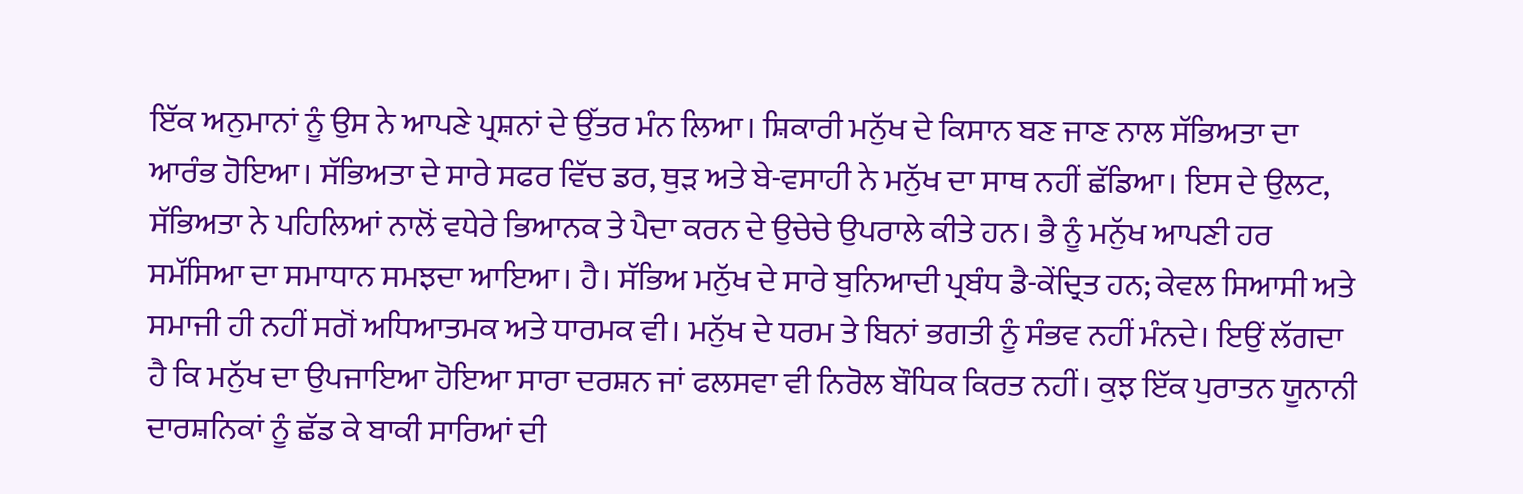ਇੱਕ ਅਨੁਮਾਨਾਂ ਨੂੰ ਉਸ ਨੇ ਆਪਣੇ ਪ੍ਰਸ਼ਨਾਂ ਦੇ ਉੱਤਰ ਮੰਨ ਲਿਆ। ਸ਼ਿਕਾਰੀ ਮਨੁੱਖ ਦੇ ਕਿਸਾਨ ਬਣ ਜਾਣ ਨਾਲ ਸੱਭਿਅਤਾ ਦਾ ਆਰੰਭ ਹੋਇਆ। ਸੱਭਿਅਤਾ ਦੇ ਸਾਰੇ ਸਫਰ ਵਿੱਚ ਡਰ, ਥੁੜ ਅਤੇ ਬੇ-ਵਸਾਹੀ ਨੇ ਮਨੁੱਖ ਦਾ ਸਾਥ ਨਹੀਂ ਛੱਡਿਆ। ਇਸ ਦੇ ਉਲਟ, ਸੱਭਿਅਤਾ ਨੇ ਪਹਿਲਿਆਂ ਨਾਲੋਂ ਵਧੇਰੇ ਭਿਆਨਕ ਤੇ ਪੈਦਾ ਕਰਨ ਦੇ ਉਚੇਚੇ ਉਪਰਾਲੇ ਕੀਤੇ ਹਨ। ਭੈ ਨੂੰ ਮਨੁੱਖ ਆਪਣੀ ਹਰ ਸਮੱਸਿਆ ਦਾ ਸਮਾਧਾਨ ਸਮਝਦਾ ਆਇਆ। ਹੈ। ਸੱਭਿਅ ਮਨੁੱਖ ਦੇ ਸਾਰੇ ਬੁਨਿਆਦੀ ਪ੍ਰਬੰਧ ਡੈ-ਕੇਂਦ੍ਰਿਤ ਹਨ; ਕੇਵਲ ਸਿਆਸੀ ਅਤੇ ਸਮਾਜੀ ਹੀ ਨਹੀਂ ਸਗੋਂ ਅਧਿਆਤਮਕ ਅਤੇ ਧਾਰਮਕ ਵੀ। ਮਨੁੱਖ ਦੇ ਧਰਮ ਤੇ ਬਿਨਾਂ ਭਗਤੀ ਨੂੰ ਸੰਭਵ ਨਹੀਂ ਮੰਨਦੇ। ਇਉਂ ਲੱਗਦਾ ਹੈ ਕਿ ਮਨੁੱਖ ਦਾ ਉਪਜਾਇਆ ਹੋਇਆ ਸਾਰਾ ਦਰਸ਼ਨ ਜਾਂ ਫਲਸਵਾ ਵੀ ਨਿਰੋਲ ਬੌਧਿਕ ਕਿਰਤ ਨਹੀਂ। ਕੁਝ ਇੱਕ ਪੁਰਾਤਨ ਯੂਨਾਨੀ ਦਾਰਸ਼ਨਿਕਾਂ ਨੂੰ ਛੱਡ ਕੇ ਬਾਕੀ ਸਾਰਿਆਂ ਦੀ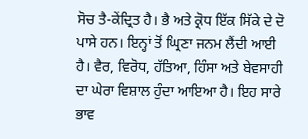ਸੋਚ ਤੈ-ਕੇਂਦ੍ਰਿਤ ਹੈ। ਭੈ ਅਤੇ ਕ੍ਰੋਧ ਇੱਕ ਸਿੱਕੇ ਦੇ ਦੋ ਪਾਸੇ ਹਨ। ਇਨ੍ਹਾਂ ਤੋਂ ਘ੍ਰਿਣਾ ਜਨਮ ਲੈਂਦੀ ਆਈ ਹੈ। ਵੈਰ, ਵਿਰੋਧ, ਹੱਤਿਆ, ਹਿੰਸਾ ਅਤੇ ਬੇਵਸਾਹੀ ਦਾ ਘੇਰਾ ਵਿਸ਼ਾਲ ਹੁੰਦਾ ਆਇਆ ਹੈ। ਇਹ ਸਾਰੇ ਭਾਵ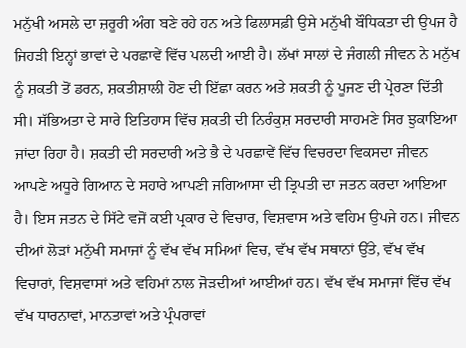ਮਨੁੱਖੀ ਅਸਲੇ ਦਾ ਜ਼ਰੂਰੀ ਅੰਗ ਬਣੇ ਰਹੇ ਹਨ ਅਤੇ ਫਿਲਾਸਫ਼ੀ ਉਸੇ ਮਨੁੱਖੀ ਬੌਧਿਕਤਾ ਦੀ ਉਪਜ ਹੈ ਜਿਹੜੀ ਇਨ੍ਹਾਂ ਭਾਵਾਂ ਦੇ ਪਰਛਾਵੇਂ ਵਿੱਚ ਪਲਦੀ ਆਈ ਹੈ। ਲੱਖਾਂ ਸਾਲਾਂ ਦੇ ਜੰਗਲੀ ਜੀਵਨ ਨੇ ਮਨੁੱਖ ਨੂੰ ਸ਼ਕਤੀ ਤੋਂ ਡਰਨ, ਸ਼ਕਤੀਸ਼ਾਲੀ ਹੋਣ ਦੀ ਇੱਛਾ ਕਰਨ ਅਤੇ ਸ਼ਕਤੀ ਨੂੰ ਪੂਜਣ ਦੀ ਪ੍ਰੇਰਣਾ ਦਿੱਤੀ ਸੀ। ਸੱਭਿਅਤਾ ਦੇ ਸਾਰੇ ਇਤਿਹਾਸ ਵਿੱਚ ਸ਼ਕਤੀ ਦੀ ਨਿਰੰਕੁਸ਼ ਸਰਦਾਰੀ ਸਾਹਮਣੇ ਸਿਰ ਝੁਕਾਇਆ ਜਾਂਦਾ ਰਿਹਾ ਹੈ। ਸ਼ਕਤੀ ਦੀ ਸਰਦਾਰੀ ਅਤੇ ਭੈ ਦੇ ਪਰਛਾਵੇਂ ਵਿੱਚ ਵਿਚਰਦਾ ਵਿਕਸਦਾ ਜੀਵਨ ਆਪਣੇ ਅਧੂਰੇ ਗਿਆਨ ਦੇ ਸਹਾਰੇ ਆਪਣੀ ਜਗਿਆਸਾ ਦੀ ਤ੍ਰਿਪਤੀ ਦਾ ਜਤਨ ਕਰਦਾ ਆਇਆ ਹੈ। ਇਸ ਜਤਨ ਦੇ ਸਿੱਟੇ ਵਜੋਂ ਕਈ ਪ੍ਰਕਾਰ ਦੇ ਵਿਚਾਰ, ਵਿਸ਼ਵਾਸ ਅਤੇ ਵਹਿਮ ਉਪਜੇ ਹਨ। ਜੀਵਨ ਦੀਆਂ ਲੋੜਾਂ ਮਨੁੱਖੀ ਸਮਾਜਾਂ ਨੂੰ ਵੱਖ ਵੱਖ ਸਮਿਆਂ ਵਿਚ, ਵੱਖ ਵੱਖ ਸਥਾਨਾਂ ਉੱਤੇ, ਵੱਖ ਵੱਖ ਵਿਚਾਰਾਂ, ਵਿਸ਼ਵਾਸਾਂ ਅਤੇ ਵਹਿਮਾਂ ਨਾਲ ਜੋੜਦੀਆਂ ਆਈਆਂ ਹਨ। ਵੱਖ ਵੱਖ ਸਮਾਜਾਂ ਵਿੱਚ ਵੱਖ ਵੱਖ ਧਾਰਨਾਵਾਂ, ਮਾਨਤਾਵਾਂ ਅਤੇ ਪ੍ਰੰਪਰਾਵਾਂ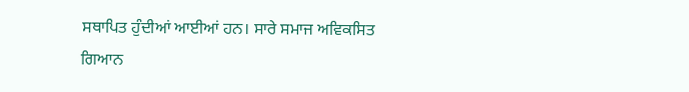ਸਥਾਪਿਤ ਹੁੰਦੀਆਂ ਆਈਆਂ ਹਨ। ਸਾਰੇ ਸਮਾਜ ਅਵਿਕਸਿਤ ਗਿਆਨ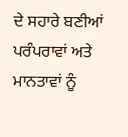ਦੇ ਸਹਾਰੇ ਬਣੀਆਂ ਪਰੰਪਰਾਵਾਂ ਅਤੇ ਮਾਨਤਾਵਾਂ ਨੂੰ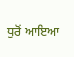ਧੁਰੋਂ ਆਇਆ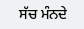ਸੱਚ ਮੰਨਦੇ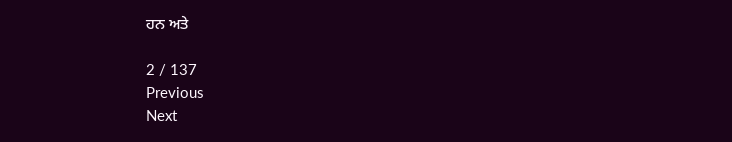ਹਨ ਅਤੇ

2 / 137
Previous
Next